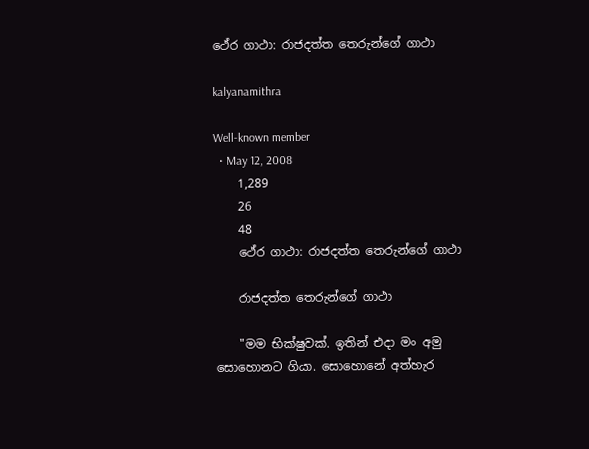ථේර ගාථා: රාජදත්ත තෙරුන්ගේ ගාථා

kalyanamithra

Well-known member
  • May 12, 2008
    1,289
    26
    48
    ථේර ගාථා: රාජදත්ත තෙරුන්ගේ ගාථා

    රාජදත්ත තෙරුන්ගේ ගාථා

    "මම භික්ෂුවක්. ඉතින් එදා මං අමු සොහොනට ගියා. සොහොනේ අත්හැර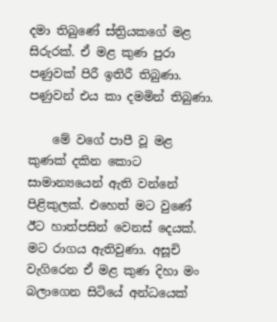දමා තිබුණේ ස්ත්‍රියකගේ මළ සිරුරක්. ඒ මළ කුණ පුරා පණුවක් පිරී ඉතිරී තිබුණා. පණුවන් එය කා දමමින් තිබුණා.

    මේ වගේ පාපී වූ මළ කුණක් දකින කොට සාමාන්‍යයෙන් ඇති වන්නේ පිළිකුලක්. එහෙත් මට වුණේ ඊට හාත්පසින් වෙනස් දෙයක්. මට රාගය ඇතිවුණා. අසූචි වැගිරෙන ඒ මළ කුණ දිහා මං බලාගෙන සිටියේ අන්ධයෙක්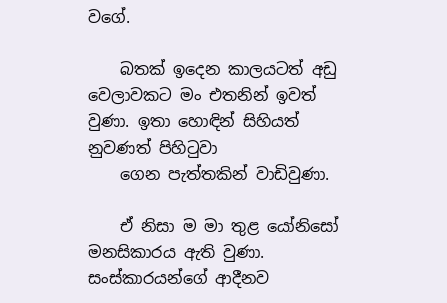වගේ.

    බතක් ඉදෙන කාලයටත් අඩු වෙලාවකට මං එතනින් ඉවත් වුණා. ඉතා හොඳින් සිහියත් නුවණත් පිහිටුවා
    ගෙන පැත්තකින් වාඩිවුණා.

    ඒ නිසා ම මා තුළ යෝනිසෝ මනසිකාරය ඇති වුණා. සංස්කාරයන්ගේ ආදීනව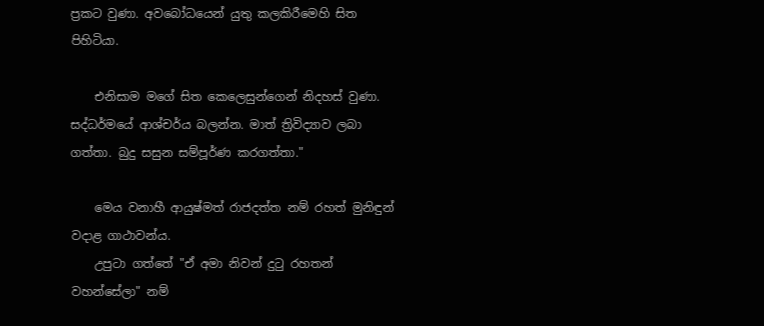ප්‍රකට වුණා. අවබෝධයෙන් යුතු කලකිරීමෙහි සිත පිහිටියා.

    එනිසාම මගේ සිත කෙලෙසුන්ගෙන් නිදහස් වුණා. සද්ධර්මයේ ආශ්චර්ය බලන්න. මාත් ත්‍රිවිද්‍යාව ලබා ගත්තා. බුදු සසුන සම්පූර්ණ කරගත්තා."

    මෙය වනාහී ආයුෂ්මත් රාජදත්ත නම් රහත් මුනිඳුන් වදාළ ගාථාවන්ය.
    උපුටා ගත්තේ "ඒ අමා නිවන් දුටු රහතන් වහන්සේලා" නම්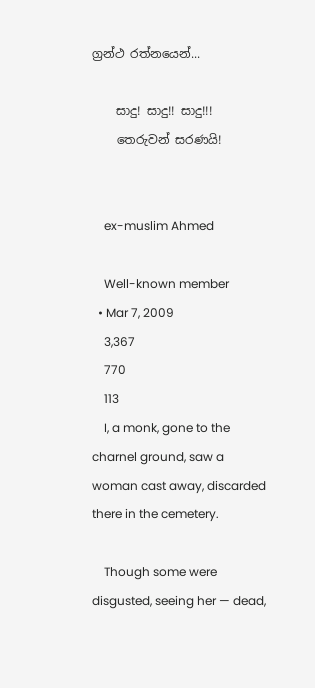ග්‍රන්ථ රත්නයෙන්...

    සාදු! සාදු!! සාදු!!!
    තෙරුවන් සරණයි!


    ex-muslim Ahmed

    Well-known member
  • Mar 7, 2009
    3,367
    770
    113
    I, a monk, gone to the charnel ground, saw a woman cast away, discarded there in the cemetery.

    Though some were disgusted, seeing her — dead,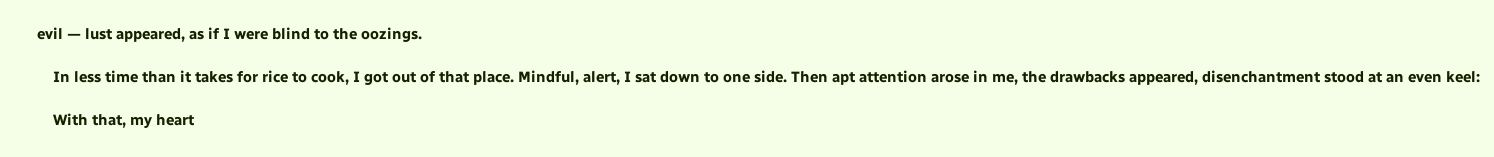evil — lust appeared, as if I were blind to the oozings.

    In less time than it takes for rice to cook, I got out of that place. Mindful, alert, I sat down to one side. Then apt attention arose in me, the drawbacks appeared, disenchantment stood at an even keel:

    With that, my heart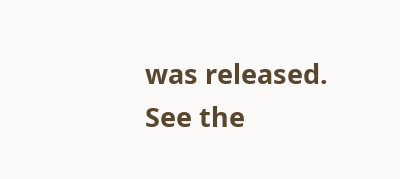was released. See the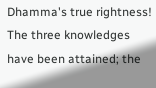Dhamma's true rightness! The three knowledges have been attained; the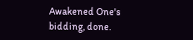Awakened One's bidding, done.